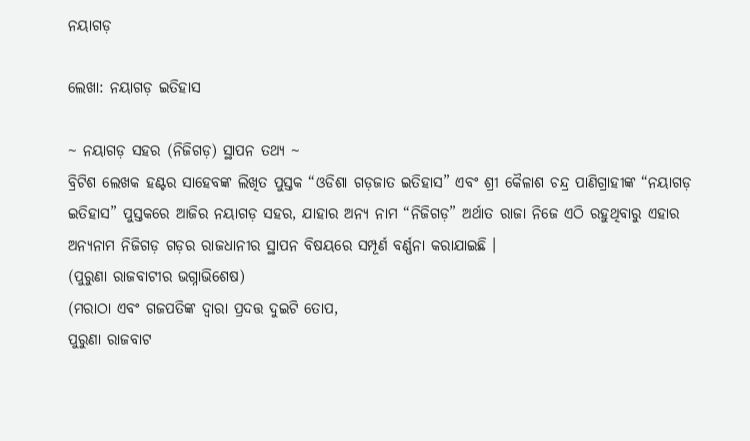ନୟାଗଡ଼

ଲେଖା: ନୟାଗଡ଼ ଇତିହାସ

~ ନୟାଗଡ଼ ସହର (ନିଜିଗଡ଼) ସ୍ଥାପନ ତଥ୍ୟ ~
ବ୍ରିଟିଶ ଲେଖକ ହଣ୍ଟର ସାହେବଙ୍କ ଲିଖିତ ପୁସ୍ତକ “ଓଡିଶା ଗଡ଼ଜାତ ଇତିହାସ” ଏବଂ ଶ୍ରୀ କୈଳାଶ ଚନ୍ଦ୍ର ପାଣିଗ୍ରାହୀଙ୍କ “ନୟାଗଡ଼ ଇତିହାସ” ପୁସ୍ତକରେ ଆଜିର ନୟାଗଡ଼ ସହର, ଯାହାର ଅନ୍ୟ ନାମ “ନିଜିଗଡ଼” ଅର୍ଥାତ ରାଜା ନିଜେ ଏଠି ରହୁଥିବାରୁ ଏହାର ଅନ୍ୟନାମ ନିଜିଗଡ଼ ଗଡ଼ର ରାଜଧାନୀର ସ୍ଥାପନ ବିଷୟରେ ସମ୍ପୂର୍ଣ ବର୍ଣ୍ଣନା କରାଯାଇଛି ।
(ପୁରୁଣା ରାଜବାଟୀର ଭଗ୍ନାଭିଶେଷ)
(ମରାଠା ଏବଂ ଗଜପତିଙ୍କ ଦ୍ୱାରା ପ୍ରଦତ୍ତ ଦୁଇଟି ତୋପ,
ପୁରୁଣା ରାଜବାଟ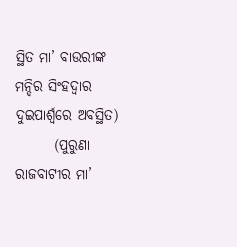ସ୍ଥିତ ମା’ ବାଉରୀଙ୍କ ମନ୍ଦିର ସିଂହଦ୍ୱାର ଦୁଇପାର୍ଶ୍ୱରେ ଅବସ୍ଥିତ)
       (ପୁରୁଣା ରାଜବାଟୀର ମା’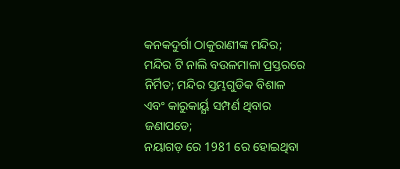କନକଦୁର୍ଗା ଠାକୁରାଣୀଙ୍କ ମନ୍ଦିର;
ମନ୍ଦିର ଟି ନାଲି ବଉଳମାଳା ପ୍ରସ୍ତରରେ ନିର୍ମିତ; ମନ୍ଦିର ସ୍ତମ୍ଭଗୁଡିକ ବିଶାଳ ଏବଂ କାରୁକାର୍ୟ୍ଯ ସମ୍ପର୍ଣ ଥିବାର ଜଣାପଡେ;
ନୟାଗଡ଼ ରେ 1981 ରେ ହୋଇଥିବା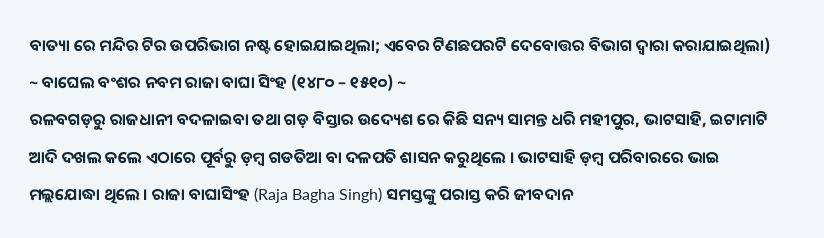ବାତ୍ୟା ରେ ମନ୍ଦିର ଟିର ଉପରିଭାଗ ନଷ୍ଟ ହୋଇଯାଇଥିଲା; ଏବେର ଟିଣଛପରଟି ଦେବୋତ୍ତର ବିଭାଗ ଦ୍ୱାରା କରାଯାଇଥିଲା)
~ ବାଘେଲ ବଂଶର ନବମ ରାଜା ବାଘା ସିଂହ (୧୪୮୦ – ୧୫୧୦) ~
ରଳବଗଡ଼ରୁ ରାଜଧାନୀ ବଦଳାଇବା ତଥା ଗଡ଼ ବିସ୍ତାର ଉଦ୍ୟେଶ ରେ କିଛି ସନ୍ୟ ସାମନ୍ତ ଧରି ମହୀପୁର, ଭାଟସାହି, ଇଟାମାଟି ଆଦି ଦଖଲ କଲେ ଏଠାରେ ପୂର୍ବରୁ ଡ଼ମ୍ବ ଗଡତିଆ ବା ଦଳପତି ଶାସନ କରୁଥିଲେ । ଭାଟସାହି ଡ଼ମ୍ବ ପରିବାରରେ ଭାଇ ମଲ୍ଲଯୋଦ୍ଧା ଥିଲେ । ରାଜା ବାଘାସିଂହ (Raja Bagha Singh) ସମସ୍ତଙ୍କୁ ପରାସ୍ତ କରି ଜୀବଦାନ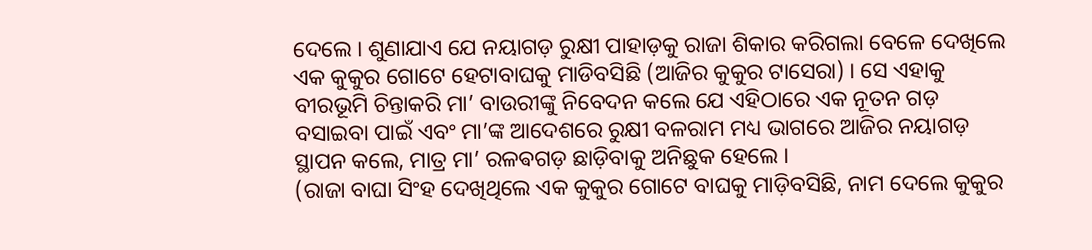ଦେଲେ । ଶୁଣାଯାଏ ଯେ ନୟାଗଡ଼ ରୁକ୍ଷୀ ପାହାଡ଼କୁ ରାଜା ଶିକାର କରିଗଲା ବେଳେ ଦେଖିଲେ ଏକ କୁକୁର ଗୋଟେ ହେଟାବାଘକୁ ମାଡିବସିଛି (ଆଜିର କୁକୁର ଟାସେରା) । ସେ ଏହାକୁ ବୀରଭୂମି ଚିନ୍ତାକରି ମା’ ବାଉରୀଙ୍କୁ ନିବେଦନ କଲେ ଯେ ଏହିଠାରେ ଏକ ନୂତନ ଗଡ଼ ବସାଇବା ପାଇଁ ଏବଂ ମା’ଙ୍କ ଆଦେଶରେ ରୁକ୍ଷୀ ବଳରାମ ମଧ୍ୟ ଭାଗରେ ଆଜିର ନୟାଗଡ଼ ସ୍ଥାପନ କଲେ, ମାତ୍ର ମା’ ରଳଵଗଡ଼ ଛାଡ଼ିବାକୁ ଅନିଛୁକ ହେଲେ ।
(ରାଜା ବାଘା ସିଂହ ଦେଖିଥିଲେ ଏକ କୁକୁର ଗୋଟେ ବାଘକୁ ମାଡ଼ିବସିଛି, ନାମ ଦେଲେ କୁକୁର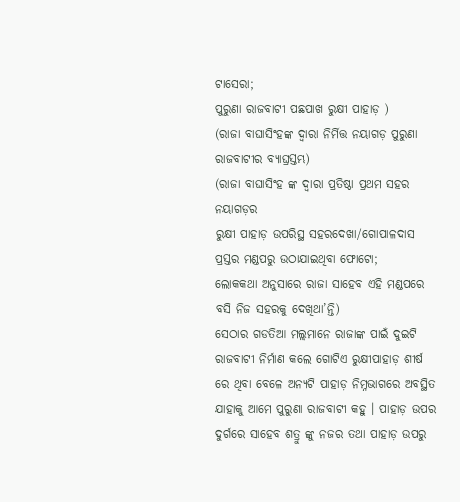ଟାସେରା;
ପୁରୁଣା ରାଜବାଟୀ ପଛପାଖ ରୁକ୍ଷୀ ପାହାଡ଼ )
(ରାଜା ବାଘାସିଂହଙ୍କ ଦ୍ୱାରା ନିର୍ମିତ୍ତ ନୟାଗଡ଼ ପୁରୁଣା ରାଜବାଟୀର ବ୍ୟାଘ୍ରସ୍ତମ୍ଭ)
(ରାଜା ବାଘାସିଂହ ଙ୍କ ଦ୍ୱାରା ପ୍ରତିଷ୍ଠା ପ୍ରଥମ ସହର ନୟାଗଡ଼ର
ରୁକ୍ଷୀ ପାହାଡ଼ ଉପରିସ୍ଥ ସହରଦେଖା/ଗୋପାଳଦାସ ପ୍ରସ୍ତର ମଣ୍ଡପରୁ ଉଠାଯାଇଥିବା ଫୋଟୋ;
ଲୋକକଥା ଅନୁସାରେ ରାଜା ସାହେବ ଏହି ମଣ୍ଡପରେ ବସି ନିଜ ସହରକୁ ଦେଖିଥା’ନ୍ତି)
ସେଠାର ଗଡତିଆ ମଲ୍ଲମାନେ ରାଜାଙ୍କ ପାଇଁ ଦୁଇଟି ରାଜବାଟୀ ନିର୍ମାଣ କଲେ ଗୋଟିଏ ରୁକ୍ଷୀପାହାଡ଼ ଶୀର୍ଷ ରେ ଥିବା ବେଳେ ଅନ୍ୟଟି ପାହାଡ଼ ନିମ୍ନଭାଗରେ ଅବସ୍ଥିତ ଯାହାକୁ ଆମେ ପୁରୁଣା ରାଜବାଟୀ କହୁ । ପାହାଡ଼ ଉପର ଦୁର୍ଗରେ ସାହେବ ଶତ୍ରୁ ଙ୍କୁ ନଜର ତଥା ପାହାଡ଼ ଉପରୁ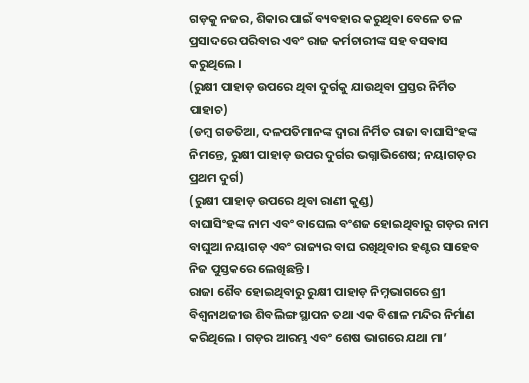ଗଡ଼କୁ ନଜର, ଶିକାର ପାଇଁ ବ୍ୟବହାର କରୁଥିବା ବେଳେ ତଳ ପ୍ରସାଦରେ ପରିବାର ଏବଂ ରାଜ କର୍ମଚାରୀଙ୍କ ସହ ବସଵାସ କରୁଥିଲେ ।
(ରୁକ୍ଷୀ ପାହାଡ଼ ଉପରେ ଥିବା ଦୁର୍ଗକୁ ଯାଉଥିବା ପ୍ରସ୍ତର ନିର୍ମିତ ପାହାଚ)
(ଡମ୍ବ ଗଡତିଆ, ଦଳପତିମାନଙ୍କ ଦ୍ୱାରା ନିର୍ମିତ ରାଜା ବାଘାସିଂହଙ୍କ ନିମନ୍ତେ, ରୁକ୍ଷୀ ପାହାଡ଼ ଉପର ଦୁର୍ଗର ଭଗ୍ନାଭିଶେଷ; ନୟାଗଡ଼ର ପ୍ରଥମ ଦୁର୍ଗ)
(ରୁକ୍ଷୀ ପାହାଡ଼ ଉପରେ ଥିବା ରାଣୀ କୁଣ୍ଡ)
ବାଘାସିଂହଙ୍କ ନାମ ଏବଂ ବାଘେଲ ବଂଶଜ ହୋଇଥିବାରୁ ଗଡ଼ର ନାମ ବାଘୁଆ ନୟାଗଡ଼ ଏବଂ ରାଜ୍ୟର ବାଘ ରଖିଥିବାର ହଣ୍ଟର ସାହେବ ନିଜ ପୁସ୍ତକରେ ଲେଖିଛନ୍ତି ।
ରାଜା ଶୈବ ହୋଇଥିବାରୁ ରୁକ୍ଷୀ ପାହାଡ଼ ନିମ୍ନଭାଗରେ ଶ୍ରୀ ବିଶ୍ଵନାଥଜୀଉ ଶିବଲିଙ୍ଗ ସ୍ଥାପନ ତଥା ଏକ ବିଶାଳ ମନ୍ଦିର ନିର୍ମାଣ କରିଥିଲେ । ଗଡ଼ର ଆରମ୍ଭ ଏବଂ ଶେଷ ଭାଗରେ ଯଥା ମା’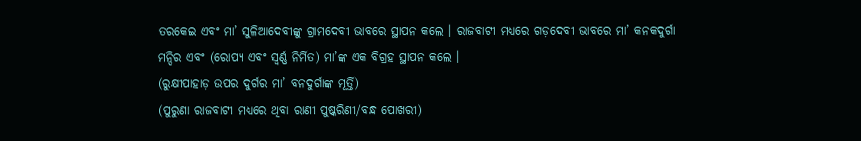ତରକେଇ ଏବଂ ମା’ ସୁଳିଆଦେବୀଙ୍କୁ ଗ୍ରାମଦେବୀ ଭାବରେ ସ୍ଥାପନ କଲେ । ରାଜବାଟୀ ମଧ୍ୟରେ ଗଡ଼ଦେବୀ ଭାବରେ ମା’ କନକଦୁର୍ଗା ମନ୍ଦିର ଏବଂ (ରୋପ୍ୟ ଏବଂ ସ୍ଵର୍ଣ୍ଣ ନିର୍ମିତ) ମା’ଙ୍କ ଏକ ବିଗ୍ରହ ସ୍ଥାପନ କଲେ ।
(ରୁକ୍ଷୀପାହାଡ଼ ଉପର ଦୁର୍ଗର ମା’ ବନଦୁର୍ଗାଙ୍କ ମୂର୍ତ୍ତି)
(ପୁରୁଣା ରାଜବାଟୀ ମଧ୍ୟରେ ଥିବା ରାଣୀ ପୁଷ୍କରିଣୀ/ବନ୍ଧ ପୋଖରୀ)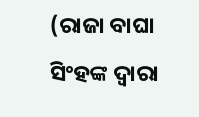(ରାଜା ବାଘା ସିଂହଙ୍କ ଦ୍ୱାରା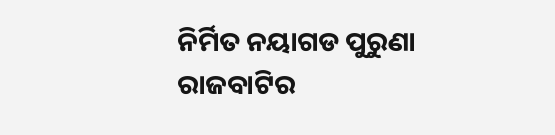ନିର୍ମିତ ନୟାଗଡ ପୁରୁଣା ରାଜବାଟିର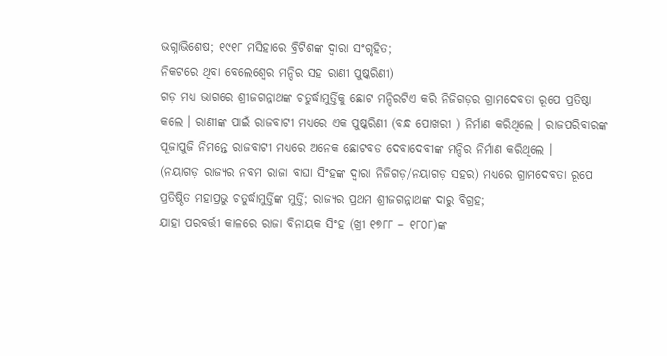ଭଗ୍ନାଭିଶେଷ; ୧୯୧୮ ମସିହାରେ ବ୍ରିଟିଶଙ୍କ ଦ୍ୱାରା ସଂଗୃହିତ;
ନିକଟରେ ଥିବା ବେଲେଶ୍ୱେର ମନ୍ଦିର ସହ ରାଣୀ ପୁଷ୍କରିଣୀ)
ଗଡ଼ ମଧ୍ୟ ଭାଗରେ ଶ୍ରୀଜଗନ୍ନାଥଙ୍କ ଚତୁର୍ଦ୍ଧାମୁର୍ତ୍ତିକୁ ଛୋଟ ମନ୍ଦିରଟିଏ କରି ନିଜିଗଡ଼ର ଗ୍ରାମଦେବତା ରୂପେ ପ୍ରତିଷ୍ଠା କଲେ । ରାଣୀଙ୍କ ପାଇଁ ରାଜବାଟୀ ମଧ୍ୟରେ ଏକ ପୁଷ୍କରିଣୀ (ବନ୍ଧ ପୋଖରୀ ) ନିର୍ମାଣ କରିଥିଲେ । ରାଜପରିବାରଙ୍କ ପୂଜାପୁଜି ନିମନ୍ତେ ରାଜବାଟୀ ମଧ୍ୟରେ ଅନେକ ଛୋଟବଡ ଦେବାଦେବୀଙ୍କ ମନ୍ଦିର ନିର୍ମାଣ କରିଥିଲେ ।
(ନୟାଗଡ଼ ରାଜ୍ୟର ନବମ ରାଜା ବାଘା ସିଂହଙ୍କ ଦ୍ୱାରା ନିଜିଗଡ଼/ନୟାଗଡ଼ ସହର) ମଧ୍ୟରେ ଗ୍ରାମଦେବତା ରୂପେ ପ୍ରତିଷ୍ଠିତ ମହାପ୍ରଭୁ ଚତୁର୍ଦ୍ଧାମୁର୍ତ୍ତିଙ୍କ ମୁର୍ତ୍ତି; ରାଜ୍ୟର ପ୍ରଥମ ଶ୍ରୀଜଗନ୍ନାଥଙ୍କ ଦାରୁ ବିଗ୍ରହ;
ଯାହା ପରବର୍ତ୍ତୀ କାଳରେ ରାଜା ବିନାୟକ ସିଂହ (ଖ୍ରୀ ୧୭୮୮ – ୧୮୦୮)ଙ୍କ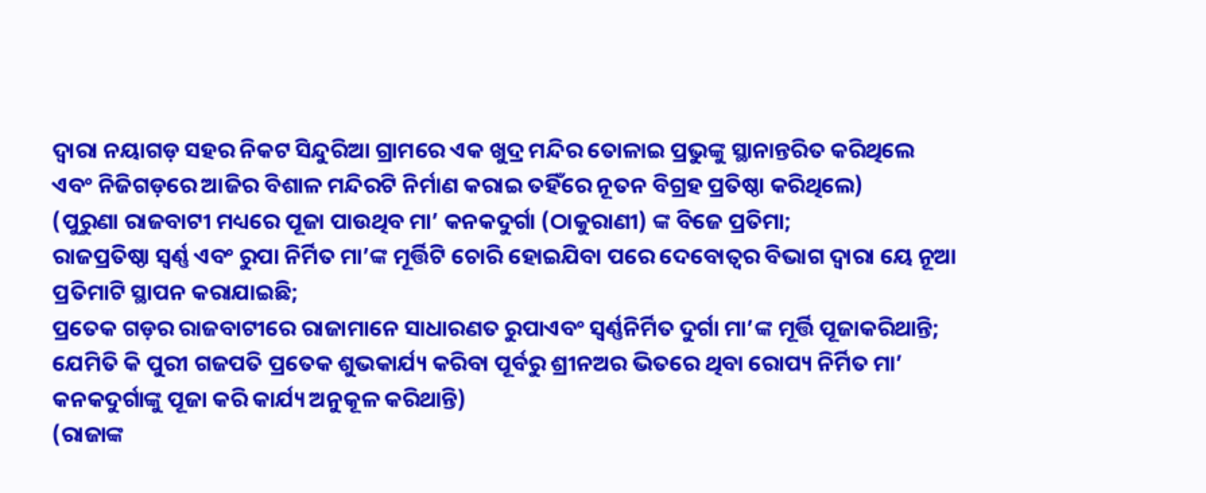ଦ୍ୱାରା ନୟାଗଡ଼ ସହର ନିକଟ ସିନ୍ଦୁରିଆ ଗ୍ରାମରେ ଏକ ଖୁଦ୍ର ମନ୍ଦିର ତୋଳାଇ ପ୍ରଭୁଙ୍କୁ ସ୍ଥାନାନ୍ତରିତ କରିଥିଲେ ଏବଂ ନିଜିଗଡ଼ରେ ଆଜିର ବିଶାଳ ମନ୍ଦିରଟି ନିର୍ମାଣ କରାଇ ତହିଁରେ ନୂତନ ବିଗ୍ରହ ପ୍ରତିଷ୍ଠା କରିଥିଲେ)
(ପୁରୁଣା ରାଜବାଟୀ ମଧ୍ୟରେ ପୂଜା ପାଉଥିବ ମା’ କନକଦୁର୍ଗା (ଠାକୁରାଣୀ) ଙ୍କ ବିଜେ ପ୍ରତିମା;
ରାଜପ୍ରତିଷ୍ଠା ସ୍ଵର୍ଣ୍ଣ ଏବଂ ରୁପା ନିର୍ମିତ ମା’ଙ୍କ ମୂର୍ତ୍ତିଟି ଚୋରି ହୋଇଯିବା ପରେ ଦେବୋତ୍ୱର ବିଭାଗ ଦ୍ୱାରା ୟେ ନୂଆ ପ୍ରତିମାଟି ସ୍ଥାପନ କରାଯାଇଛି;
ପ୍ରତେକ ଗଡ଼ର ରାଜବାଟୀରେ ରାଜାମାନେ ସାଧାରଣତ ରୁପାଏବଂ ସ୍ଵର୍ଣ୍ଣନିର୍ମିତ ଦୁର୍ଗା ମା’ଙ୍କ ମୂର୍ତ୍ତି ପୂଜାକରିଥାନ୍ତି;
ଯେମିତି କି ପୁରୀ ଗଜପତି ପ୍ରତେକ ଶୁଭକାର୍ଯ୍ୟ କରିବା ପୂର୍ବରୁ ଶ୍ରୀନଅର ଭିତରେ ଥିବା ରୋପ୍ୟ ନିର୍ମିତ ମା’ କନକଦୁର୍ଗାଙ୍କୁ ପୂଜା କରି କାର୍ଯ୍ୟ ଅନୁକୂଳ କରିଥାନ୍ତି)
(ରାଜାଙ୍କ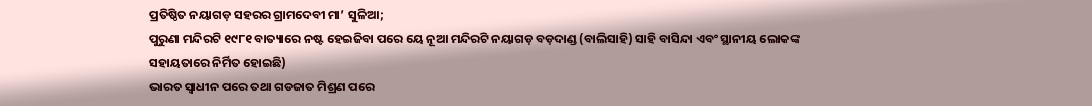ପ୍ରତିଷ୍ଠିତ ନୟାଗଡ଼ ସହରର ଗ୍ରାମଦେବୀ ମା’ ସୁଳିଆ;
ପୁରୁଣା ମନ୍ଦିରଟି ୧୯୮୧ ବାତ୍ୟାରେ ନଷ୍ଟ ହେଇଜିବା ପରେ ୟେ ନୂଆ ମନ୍ଦିରଟି ନୟାଗଡ଼ ବଡ଼ଦାଣ୍ଡ (ବାଲିସାହି) ସାହି ବାସିନ୍ଦା ଏବଂ ସ୍ଥାନୀୟ ଲୋକଙ୍କ ସହାୟତାରେ ନିର୍ମିତ ହୋଇଛି)
ଭାରତ ସ୍ୱାଧୀନ ପରେ ତଥା ଗଡଜାତ ମିଶ୍ରଣ ପରେ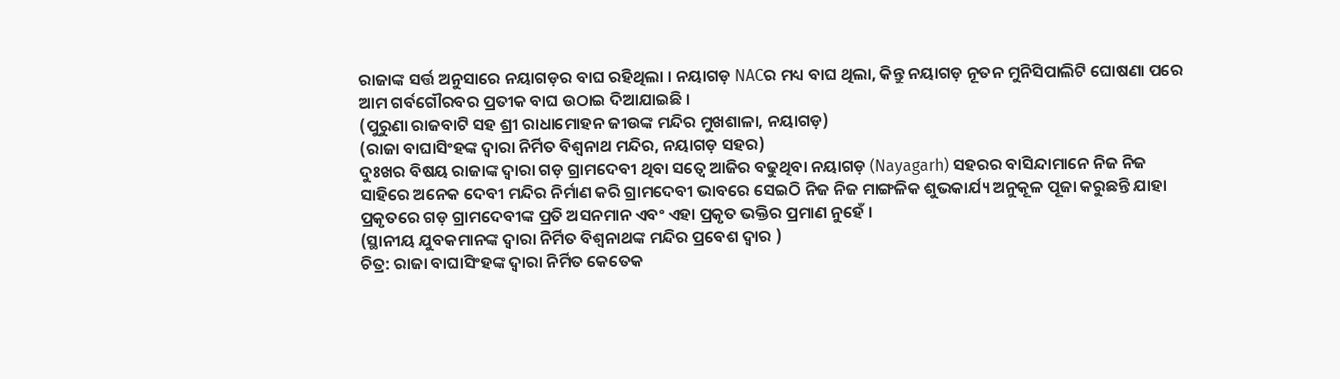ରାଜାଙ୍କ ସର୍ତ୍ତ ଅନୁସାରେ ନୟାଗଡ଼ର ବାଘ ରହିଥିଲା । ନୟାଗଡ଼ NACର ମଧ୍ୟ ବାଘ ଥିଲା, କିନ୍ତୁ ନୟାଗଡ଼ ନୂତନ ମୁନିସିପାଲିଟି ଘୋଷଣା ପରେ ଆମ ଗର୍ବଗୌରବର ପ୍ରତୀକ ବାଘ ଉଠାଇ ଦିଆଯାଇଛି ।
(ପୁରୁଣା ରାଜବାଟି ସହ ଶ୍ରୀ ରାଧାମୋହନ ଜୀଉଙ୍କ ମନ୍ଦିର ମୁଖଶାଳା, ନୟାଗଡ଼)
(ରାଜା ବାଘାସିଂହଙ୍କ ଦ୍ୱାରା ନିର୍ମିତ ବିଶ୍ଵନାଥ ମନ୍ଦିର, ନୟାଗଡ଼ ସହର)
ଦୁଃଖର ବିଷୟ ରାଜାଙ୍କ ଦ୍ୱାରା ଗଡ଼ ଗ୍ରାମଦେବୀ ଥିବା ସତ୍ୱେ ଆଜିର ବଢୁଥିବା ନୟାଗଡ଼ (Nayagarh) ସହରର ବାସିନ୍ଦାମାନେ ନିଜ ନିଜ ସାହିରେ ଅନେକ ଦେବୀ ମନ୍ଦିର ନିର୍ମାଣ କରି ଗ୍ରାମଦେବୀ ଭାବରେ ସେଇଠି ନିଜ ନିଜ ମାଙ୍ଗଳିକ ଶୁଭକାର୍ଯ୍ୟ ଅନୁକୂଳ ପୂଜା କରୁଛନ୍ତି ଯାହା ପ୍ରକୃତରେ ଗଡ଼ ଗ୍ରାମଦେବୀଙ୍କ ପ୍ରତି ଅସନମାନ ଏବଂ ଏହା ପ୍ରକୃତ ଭକ୍ତିର ପ୍ରମାଣ ନୁହେଁ ।
(ସ୍ଥାନୀୟ ଯୁବକମାନଙ୍କ ଦ୍ୱାରା ନିର୍ମିତ ବିଶ୍ଵନାଥଙ୍କ ମନ୍ଦିର ପ୍ରବେଶ ଦ୍ୱାର )
ଚିତ୍ର: ରାଜା ବାଘାସିଂହଙ୍କ ଦ୍ୱାରା ନିର୍ମିତ କେତେକ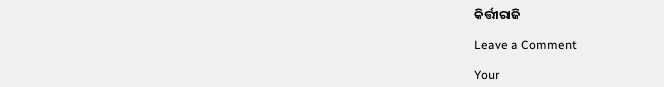କିର୍ତ୍ତୀରାଜି

Leave a Comment

Your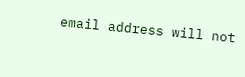email address will not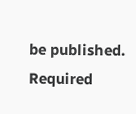be published. Required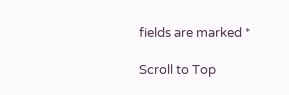fields are marked *

Scroll to Top